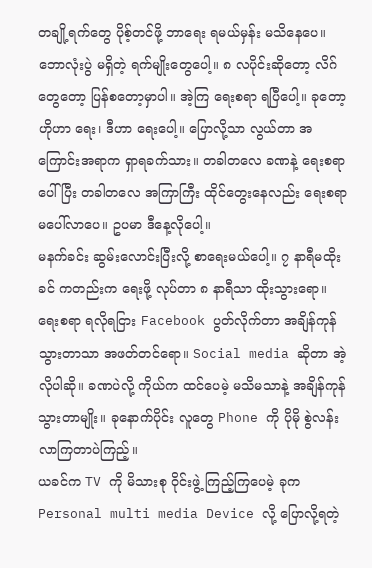တချို့ရက်တွေ ပိုစ့်တင်ဖို့ ဘာရေး ရမယ်မှန်း မသိနေပေ။ ဘောလုံးပွဲ မရှိတဲ့ ရက်မျိုးတွေပေါ့။ ၈ လပိုင်းဆိုတော့ လိဂ်တွေတော့ ပြန်စတော့မှာပါ။ အဲ့ကြ ရေးစရာ ရပြီပေါ့။ ခုတော့ ဟိုဟာ ရေး၊ ဒီဟာ ရေးပေါ့။ ပြောလို့သာ လွယ်တာ အကြောင်းအရာက ရှာရခက်သား။ တခါတလေ ခဏနဲ့ ရေးစရာ ပေါ်ပြီး တခါတလေ အကြာကြီး ထိုင်တွေးနေလည်း ရေးစရာ မပေါ်လာပေ။ ဥပမာ ဒီနေ့လိုပေါ့။
မနက်ခင်း ဆွမ်းလောင်းပြီးလို့ စာရေးမယ်ပေါ့။ ၇ နာရီမထိုးခင် ကတည်းက ရေးဖို့ လုပ်တာ ၈ နာရီသာ ထိုးသွားရော။ ရေးစရာ ရလိုရငြား Facebook ပွတ်လိုက်တာ အချိန်ကုန်သွားတာသာ အဖတ်တင်ရော။ Social media ဆိုတာ အဲ့လိုပါဆို။ ခဏပဲလို့ ကိုယ်က ထင်ပေမဲ့ မသိမသာနဲ့ အချိန်ကုန်သွားတာမျိုး။ ခုနောက်ပိုင်း လူတွေ Phone ကို ပိုမို စွဲလန်း လာကြတာပဲကြည့်။
ယခင်က TV ကို မိသားစု ဝိုင်းဖွဲ့ ကြည့်ကြပေမဲ့ ခုက Personal multi media Device လို့ ပြောလို့ရတဲ့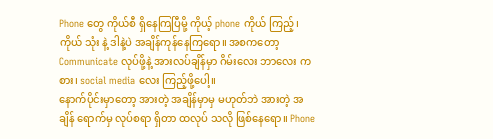Phone တွေ ကိုယ်စီ ရှိနေကြပြီမို့ ကိုယ့် phone ကိုယ် ကြည့်၊ ကိုယ် သုံး နဲ့ ဒါနဲ့ပဲ အချိန်ကုန်နေကြရော။ အစကတော့ Communicate လုပ်ဖို့နဲ့ အားလပ်ချိန်မှာ ဂိမ်းလေး ဘာလေး ကစား၊ social media လေး ကြည့်ဖို့ပေါ့။
နောက်ပိုင်းမှာတော့ အားတဲ့ အချိန်မှာမှ မဟုတ်ဘဲ အားတဲ့ အချိန် ရောက်မှ လုပ်စရာ ရှိတာ ထလုပ် သလို ဖြစ်နေရော။ Phone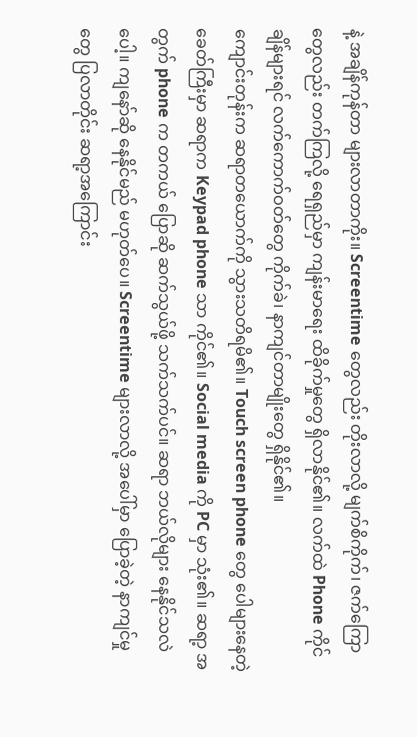နဲ့ အချိန်ကုန်တာ များလာတာကိုး။ Screentime တွေလည်း တိုးလာလို့ မျက်စိကိုက်၊ ဇက်ကြောတွေလည်း တက်ကြလို့ ရေရှည်မှာ ကျန်းမာရေး ထိခိုက်မှုတွေ ရှိလာနိုင်၏။ လက်ထဲ Phone ကိုင်ချိန်များရင် လက်ကောက်ဝတ်တွေ ကိုက်ခဲ၊ နာကျင်တာမျိုးတွေ ရှိနိုင်၏။
ကျောင်းတုန်းက ဆရာတယောက်ကို သွားသတိရမိ၏။ Touch screen phone တွေ ပေါများနေတဲ့ ခေတ်ကြီးမှာ ဆရာက Keypad phone သာ ကိုင်၏။ Social media ကို PC မှာ သုံး၏။ ဆရာ့ အတွက် phone က တကယ် ပြောဆို ဆက်သွယ်ဖို့ သက်သက်ပင်။ ဆရာ ဘယ်လိုများ နေနိုင်သလဲပေါ့။ ကျနော်ဆို နေနိုင်မည် မဟုတ်ပေ။ Screentime များလာလို့ အပေါ်မှာ ပြောခဲ့တဲ့ နာကျင်မှုတွေ ပြလာတိုင်း ဆရာ့အကြောင်း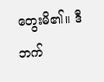တွေးမိ၏။ ဒီဘက်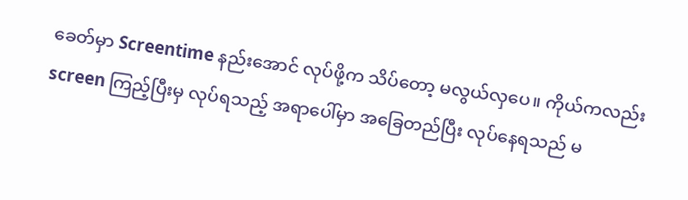ခေတ်မှာ Screentime နည်းအောင် လုပ်ဖို့က သိပ်တော့ မလွယ်လှပေ။ ကိုယ်ကလည်း screen ကြည့်ပြီးမှ လုပ်ရသည့် အရာပေါ်မှာ အခြေတည်ပြီး လုပ်နေရသည် မ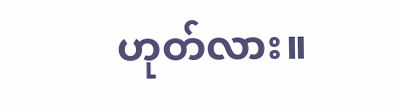ဟုတ်လား။